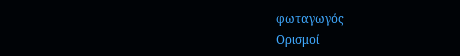φωταγωγός
Ορισμοί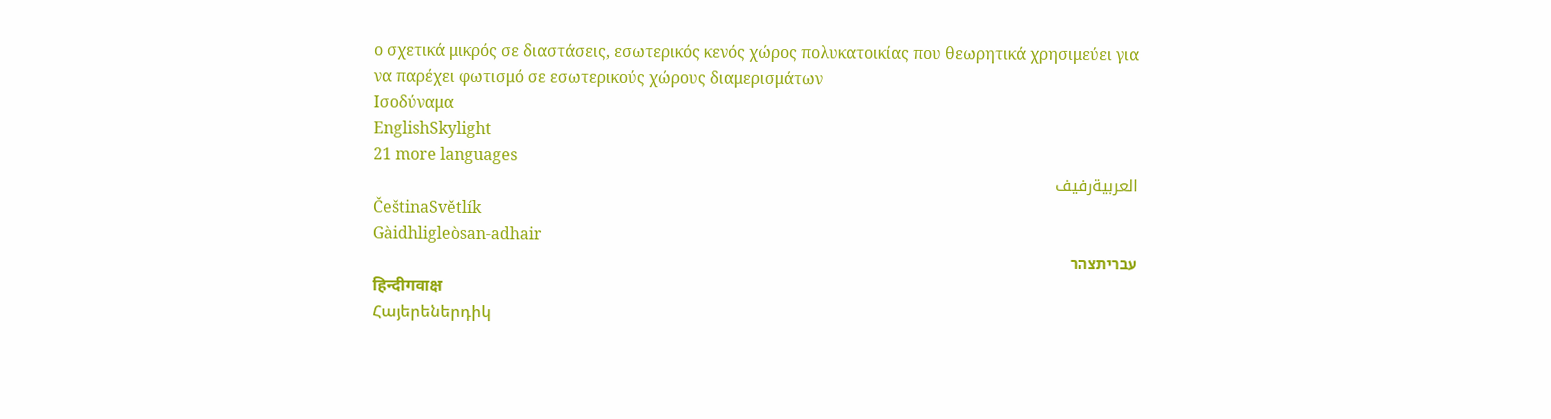ο σχετικά μικρός σε διαστάσεις, εσωτερικός κενός χώρος πολυκατοικίας που θεωρητικά χρησιμεύει για να παρέχει φωτισμό σε εσωτερικούς χώρους διαμερισμάτων
Ισοδύναμα
EnglishSkylight
21 more languages
العربيةرفيف
ČeštinaSvětlík
Gàidhligleòsan-adhair
עבריתצהר
हिन्दीगवाक्ष
Հայերեներդիկ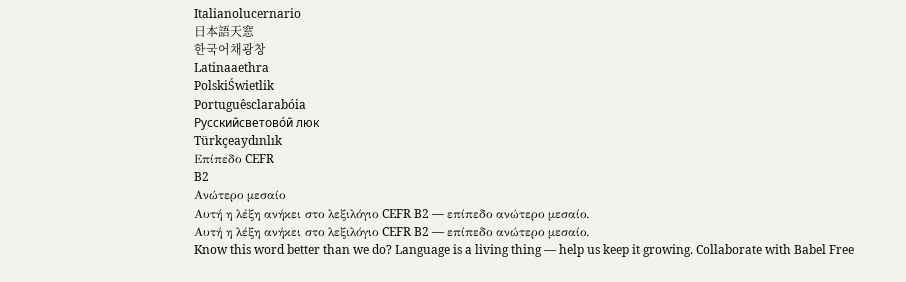Italianolucernario
日本語天窓
한국어채광창
Latinaaethra
PolskiŚwietlik
Portuguêsclarabóia
Русскийсветово́й люк
Türkçeaydınlık
Επίπεδο CEFR
B2
Ανώτερο μεσαίο
Αυτή η λέξη ανήκει στο λεξιλόγιο CEFR B2 — επίπεδο ανώτερο μεσαίο.
Αυτή η λέξη ανήκει στο λεξιλόγιο CEFR B2 — επίπεδο ανώτερο μεσαίο.
Know this word better than we do? Language is a living thing — help us keep it growing. Collaborate with Babel Free